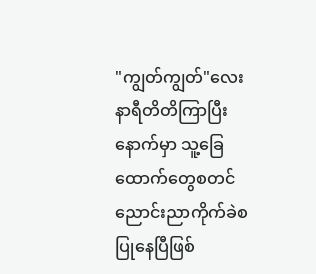"ကျွတ်ကျွတ်"လေးနာရီတိတိကြာပြီးနောက်မှာ သူ့ခြေထောက်တွေစတင်ညောင်းညာကိုက်ခဲစပြုနေပြီဖြစ်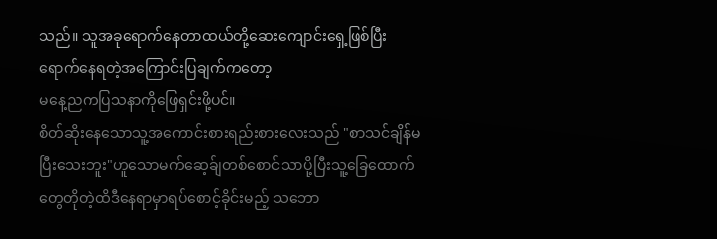သည်။ သူအခုရောက်နေတာထယ်တို့ဆေးကျောင်းရှေ့ဖြစ်ပြီး ရောက်နေရတဲ့အကြောင်းပြချက်ကတော့
မနေ့ညကပြသနာကိုဖြေရှင်းဖို့ပင်။
စိတ်ဆိုးနေသောသူ့အကောင်းစားရည်းစားလေးသည် "စာသင်ချိန်မပြီးသေးဘူး"ဟူသောမက်ဆေ့ခ်ျတစ်စောင်သာပို့ပြီးသူ့ခြေထောက်တွေတိုတဲ့ထိဒီနေရာမှာရပ်စောင့်ခိုင်းမည့် သဘော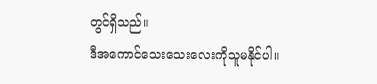တွင်ရှိသည်။
ဒီအကောင်သေးသေးလေးကိုသူမနိုင်ပါ။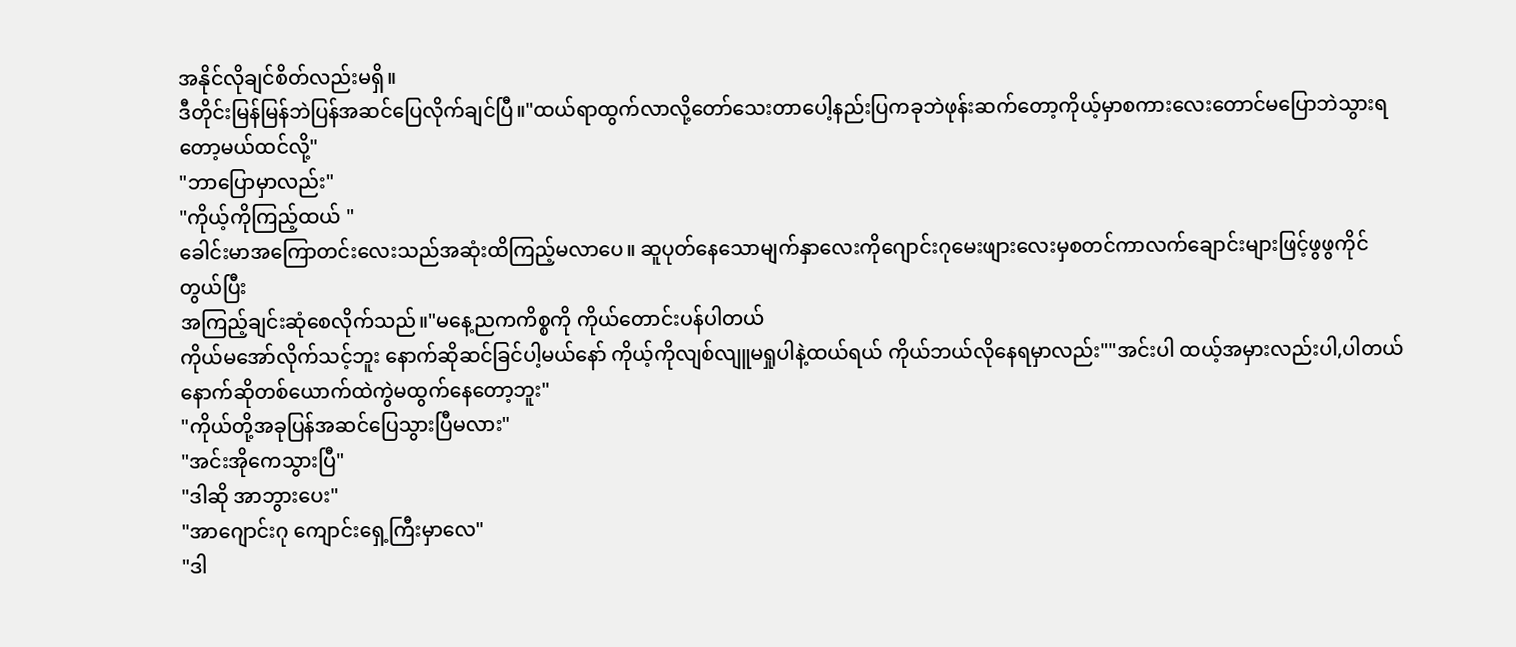အနိုင်လိုချင်စိတ်လည်းမရှိ။
ဒီတိုင်းမြန်မြန်ဘဲပြန်အဆင်ပြေလိုက်ချင်ပြီ။"ထယ်ရာထွက်လာလို့တော်သေးတာပေါ့နည်းပြကခုဘဲဖုန်းဆက်တော့ကိုယ့်မှာစကားလေးတောင်မပြောဘဲသွားရတော့မယ်ထင်လို့"
"ဘာပြောမှာလည်း"
"ကိုယ့်ကိုကြည့်ထယ် "
ခေါင်းမာအကြောတင်းလေးသည်အဆုံးထိကြည့်မလာပေ။ ဆူပုတ်နေသောမျက်နှာလေးကိုဂျောင်းဂုမေးဖျားလေးမှစတင်ကာလက်ချောင်းများဖြင့်ဖွဖွကိုင်တွယ်ပြီး
အကြည့်ချင်းဆုံစေလိုက်သည်။"မနေ့ညကကိစ္စကို ကိုယ်တောင်းပန်ပါတယ်
ကိုယ်မအော်လိုက်သင့်ဘူး နောက်ဆိုဆင်ခြင်ပါ့မယ်နော် ကိုယ့်ကိုလျစ်လျူမရှုပါနဲ့ထယ်ရယ် ကိုယ်ဘယ်လိုနေရမှာလည်း""အင်းပါ ထယ့်အမှားလည်းပါ,ပါတယ် နောက်ဆိုတစ်ယောက်ထဲကွဲမထွက်နေတော့ဘူး"
"ကိုယ်တို့အခုပြန်အဆင်ပြေသွားပြီမလား"
"အင်းအိုကေသွားပြီ"
"ဒါဆို အာဘွားပေး"
"အာဂျောင်းဂု ကျောင်းရှေ့ကြီးမှာလေ"
"ဒါ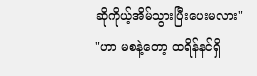ဆိုကိုယ့်အိမ်သွားပြီးပေးမလား"
"ဟာ မစနဲ့တော့ ထရိန်နင်ရှိ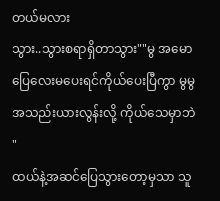တယ်မလား
သွား..သွားစရာရှိတာသွား""မွ အမောပြေလေးမပေးရင်ကိုယ်ပေးပြီကွာ မွမွ အသည်းယားလွန်းလို့ ကိုယ်သေမှာဘဲ "
ထယ်နဲ့အဆင်ပြေသွားတော့မှသာ သူ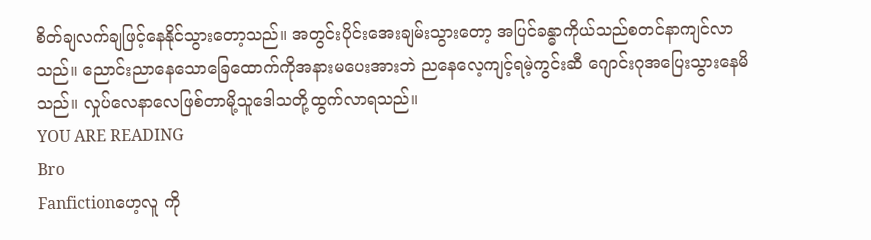စိတ်ချလက်ချဖြင့်နေနိုင်သွားတော့သည်။ အတွင်းပိုင်းအေးချမ်းသွားတော့ အပြင်ခန္ဓာကိုယ်သည်စတင်နာကျင်လာသည်။ ညောင်းညာနေသောခြေထောက်ကိုအနားမပေးအားဘဲ ညနေလေ့ကျင့်ရမဲ့ကွင်းဆီ ဂျောင်းဂုအပြေးသွားနေမိသည်။ လှုပ်လေနာလေဖြစ်တာမို့သူဒေါသတို့ထွက်လာရသည်။
YOU ARE READING
Bro
Fanfictionဟေ့လူ ကို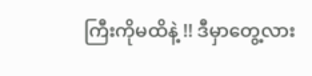ကြီးကိုမထိနဲ့ !! ဒီမှာတွေ့လား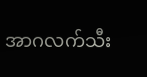အာဂလက်သီး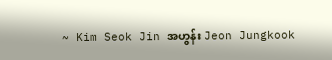~ Kim Seok Jin အဟွန်း Jeon Jungkook